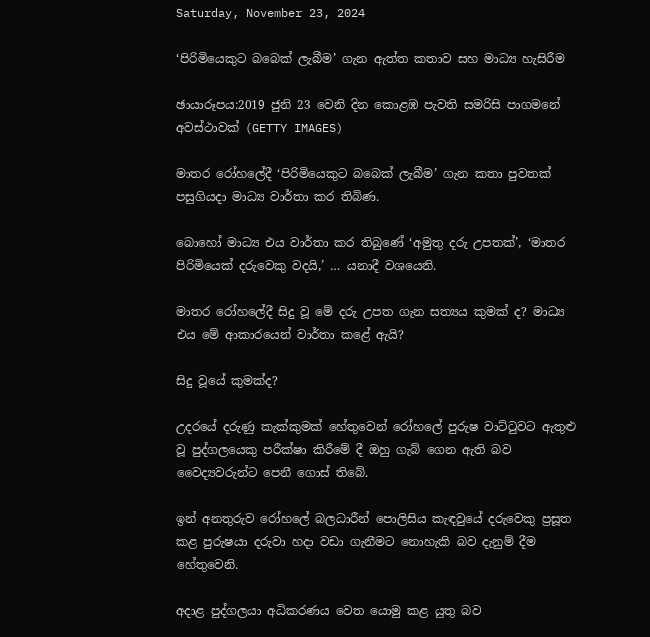Saturday, November 23, 2024

‘පිරිමියෙකුට බබෙක් ලැබීම’ ගැන ඇත්ත කතාව සහ මාධ්‍ය හැසිරීම

ඡායාරූපය:2019 ජුනි 23 වෙනි දින කොළඹ පැවති සමරිසි පාගමනේ අවස්ථාවක් (GETTY IMAGES)

මාතර රෝහලේදී ‘පිරිමියෙකුට බබෙක් ලැබීම’ ගැන කතා පුවතක් පසුගියදා මාධ්‍ය වාර්තා කර තිබිණ.

බොහෝ මාධ්‍ය එය වාර්තා කර තිබුණේ ‘අමුතු දරු උපතක්’, ‘මාතර පිරිමියෙක් දරුවෙකු වදයි,’ … යනාදී වශයෙනි.

මාතර රෝහලේදී සිදු වූ මේ දරු උපත ගැන සත්‍යය කුමක් ද? මාධ්‍ය එය මේ ආකාරයෙන් වාර්තා කළේ ඇයි?

සිදු වූයේ කුමක්ද?

උදරයේ දරුණු කැක්කුමක් හේතුවෙන් රෝහලේ පුරුෂ වාට්ටුවට ඇතුළු වූ පුද්ගලයෙකු පරීක්ෂා කිරීමේ දී ඔහු ගැබ් ගෙන ඇති බව වෛද්‍යවරුන්ට පෙනී ගොස් තිබේ.

ඉන් අනතුරුව රෝහලේ බලධාරීන් පොලිසිය කැඳවුයේ දරුවෙකු ප්‍රසූත කළ පුරුෂයා දරුවා හදා වඩා ගැනීමට නොහැකි බව දැනුම් දීම හේතුවෙනි.

අදාළ පුද්ගලයා අධිකරණය වෙත යොමු කළ යුතු බව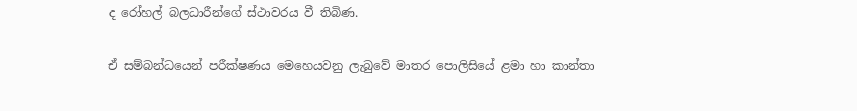ද රෝහල් බලධාරීන්ගේ ස්ථාවරය වී තිබිණ.

ඒ සම්බන්ධයෙන් පරීක්ෂණය මෙහෙයවනු ලැබුවේ මාතර පොලිසියේ ළමා හා කාන්තා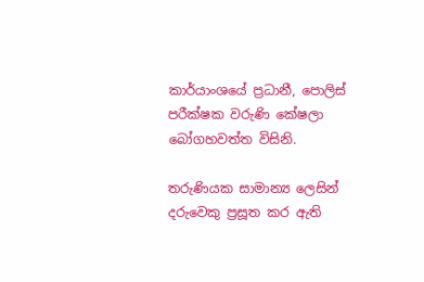කාර්යාංශයේ ප්‍රධානී, පොලිස් පරීක්ෂක වරුණි කේෂලා බෝගහවත්ත විසිනි.

තරුණියක සාමාන්‍ය ලෙසින් දරුවෙකු ප්‍රසූත කර ඇති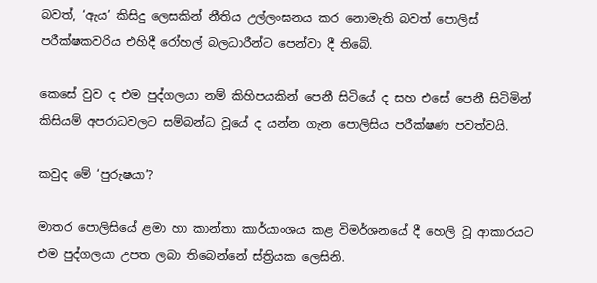බවත්, ‘ඇය’ කිසිදු ලෙසකින් නීතිය උල්ලංඝනය කර නොමැති බවත් පොලිස් පරීක්ෂකවරිය එහිදී රෝහල් බලධාරීන්ට පෙන්වා දී තිබේ.

කෙසේ වුව ද එම පුද්ගලයා නම් කිහිපයකින් පෙනී සිටියේ ද සහ එසේ පෙනී සිටිමින් කිසියම් අපරාධවලට සම්බන්ධ වූයේ ද යන්න ගැන පොලිසිය පරීක්ෂණ පවත්වයි.

කවුද මේ ‘පුරුෂයා’?

මාතර පොලිසියේ ළමා හා කාන්තා කාර්යාංශය කළ විමර්ශනයේ දී හෙලි වූ ආකාරයට එම පුද්ගලයා උපත ලබා තිබෙන්නේ ස්ත්‍රියක ලෙසිනි.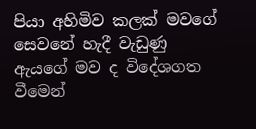පියා අහිමිව කලක් මවගේ සෙවනේ හැදී වැඩුණු ඇයගේ මව ද විදේශගත වීමෙන්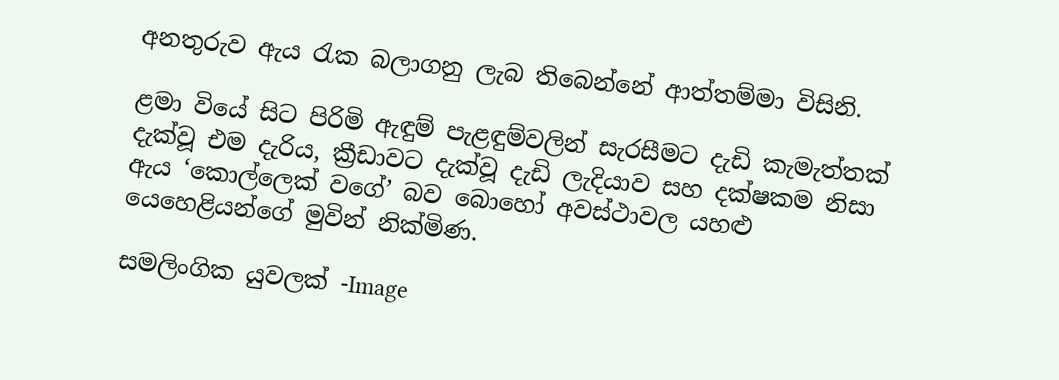අනතුරුව ඇය රැක බලාගනු ලැබ තිබෙන්නේ ආත්තම්මා විසිනි.

ළමා වියේ සිට පිරිමි ඇඳුම් පැළඳුම්වලින් සැරසීමට දැඩි කැමැත්තක් දැක්වූ එම දැරිය, ක්‍රීඩාවට දැක්වූ දැඩි ලැදියාව සහ දක්ෂකම නිසා ඇය ‘කොල්ලෙක් වගේ’ බව බොහෝ අවස්ථාවල යහළු යෙහෙළියන්ගේ මුවින් නික්මිණ.

සමලිංගික යුවලක් -Image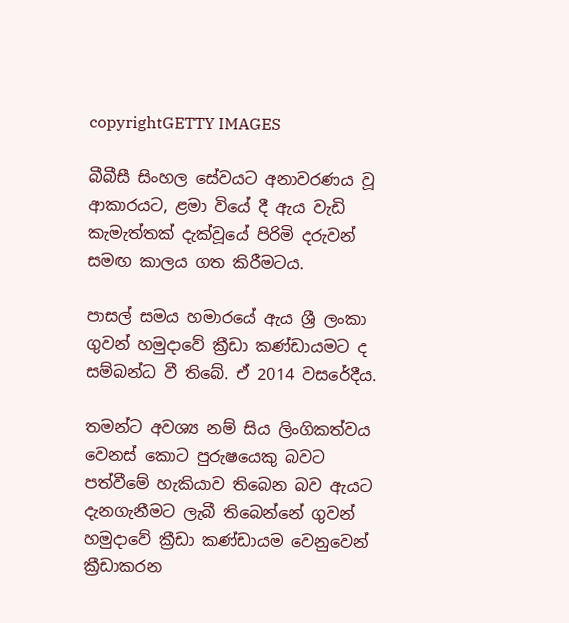copyrightGETTY IMAGES

බීබීසී සිංහල සේවයට අනාවරණය වූ ආකාරයට, ළමා වියේ දී ඇය වැඩි කැමැත්තක් දැක්වූයේ පිරිමි දරුවන් සමඟ කාලය ගත කිරීමටය.

පාසල් සමය හමාරයේ ඇය ශ්‍රී ලංකා ගුවන් හමුදාවේ ක්‍රීඩා කණ්ඩායමට ද සම්බන්ධ වී තිබේ. ඒ 2014 වසරේදීය.

තමන්ට අවශ්‍ය නම් සිය ලිංගිකත්වය වෙනස් කොට පුරුෂයෙකු බවට පත්වීමේ හැකියාව තිබෙන බව ඇයට දැනගැනීමට ලැබී තිබෙන්නේ ගුවන් හමුදාවේ ක්‍රීඩා කණ්ඩායම වෙනුවෙන් ක්‍රීඩාකරන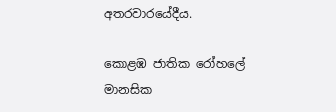අතරවාරයේදීය.

කොළඹ ජාතික රෝහලේ මානසික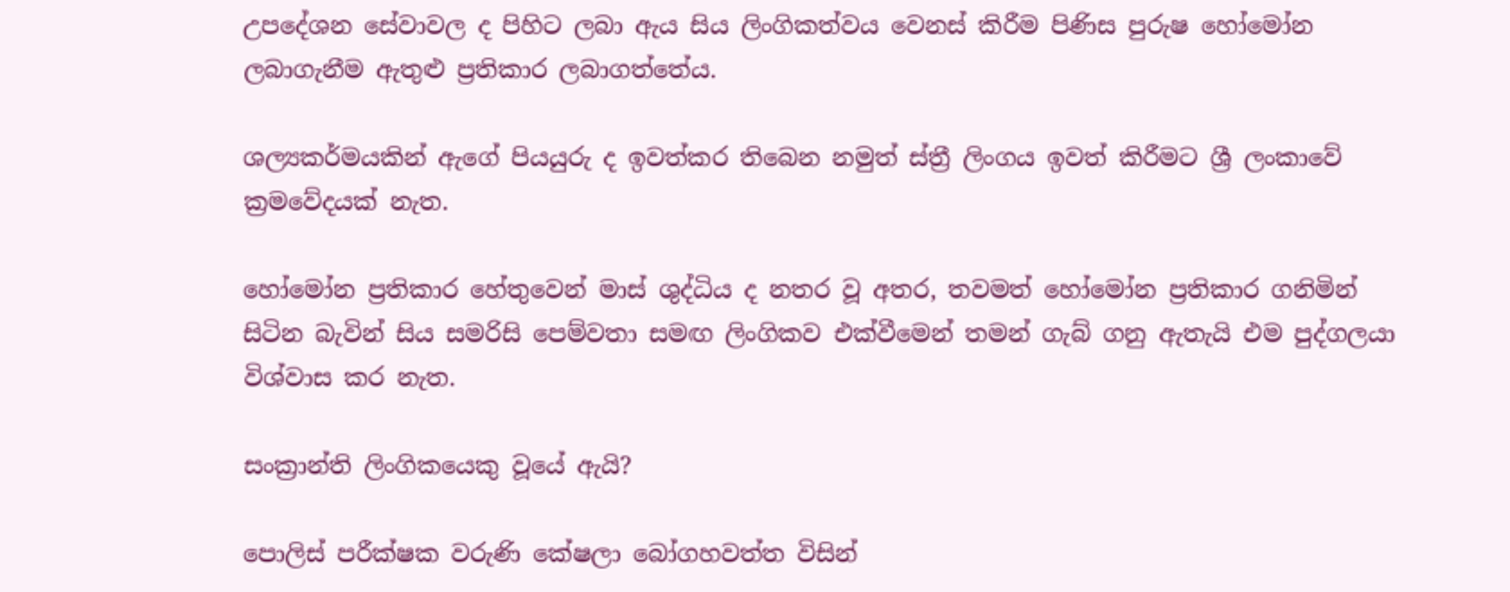උපදේශන සේවාවල ද පිහිට ලබා ඇය සිය ලිංගිකත්වය වෙනස් කිරීම පිණිස පුරුෂ හෝමෝන ලබාගැනීම ඇතුළු ප්‍රතිකාර ලබාගත්තේය.

ශල්‍යකර්මයකින් ඇගේ පියයුරු ද ඉවත්කර තිබෙන නමුත් ස්ත්‍රී ලිංගය ඉවත් කිරීමට ශ්‍රී ලංකාවේ ක්‍රමවේදයක් නැත.

හෝමෝන ප්‍රතිකාර හේතුවෙන් මාස් ශුද්ධිය ද නතර වූ අතර, තවමත් හෝමෝන ප්‍රතිකාර ගනිමින් සිටින බැවින් සිය සමරිසි පෙම්වතා සමඟ ලිංගිකව එක්වීමෙන් තමන් ගැබ් ගනු ඇතැයි එම පුද්ගලයා විශ්වාස කර නැත.

සංක්‍රාන්ති ලිංගිකයෙකු වූයේ ඇයි?

පොලිස් පරීක්ෂක වරුණි කේෂලා බෝගහවත්ත විසින්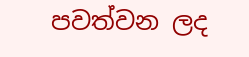පවත්වන ලද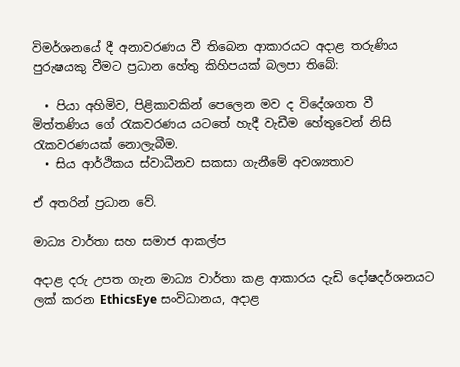විමර්ශනයේ දී අනාවරණය වී තිබෙන ආකාරයට අදාළ තරුණිය පුරුෂයකු වීමට ප්‍රධාන හේතු කිහිපයක් බලපා තිබේ:

  • පියා අහිමිව, පිළිකාවකින් පෙලෙන මව ද විදේශගත වී මිත්තණිය ගේ රැකවරණය යටතේ හැදී වැඩීම හේතුවෙන් නිසි රැකවරණයක් නොලැබීම.
  • සිය ආර්ථිකය ස්වාධීනව සකසා ගැනීමේ අවශ්‍යතාව

ඒ අතරින් ප්‍රධාන වේ.

මාධ්‍ය වාර්තා සහ සමාජ ආකල්ප

අදාළ දරු උපත ගැන මාධ්‍ය වාර්තා කළ ආකාරය දැඩි දෝෂදර්ශනයට ලක් කරන EthicsEye සංවිධානය, අදාළ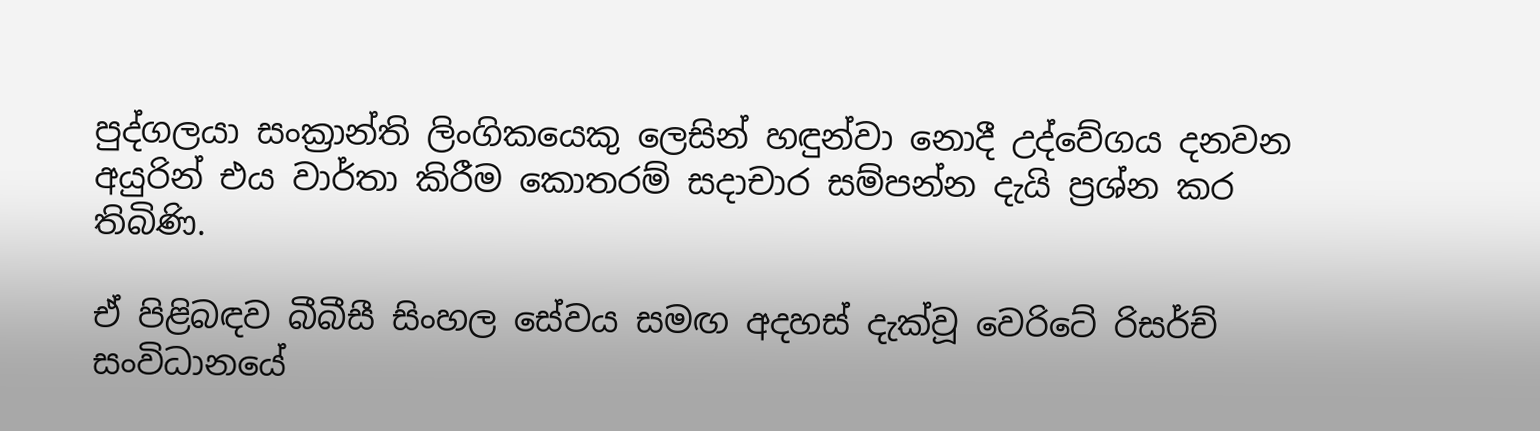පුද්ගලයා සංක්‍රාන්ති ලිංගිකයෙකු ලෙසින් හඳුන්වා නොදී උද්වේගය දනවන අයුරින් එය වාර්තා කිරීම කොතරම් සදාචාර සම්පන්න දැයි ප්‍රශ්න කර තිබිණි.

ඒ පිළිබඳව බීබීසී සිංහල සේවය සමඟ අදහස් දැක්වූ වෙරිටේ රිසර්ච් සංවිධානයේ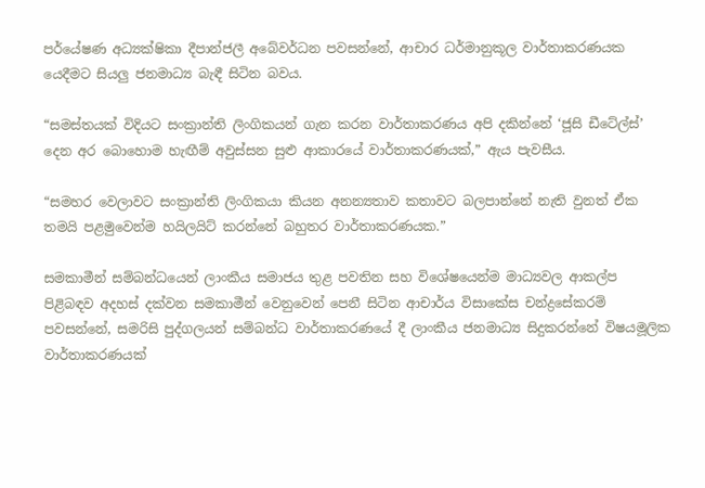පර්යේෂණ අධ්‍යක්ෂිකා දීපාන්ජලී අබේවර්ධන පවසන්නේ, ආචාර ධර්මානුකූල වාර්තාකරණයක යෙදීමට සියලු ජනමාධ්‍ය බැඳී සිටින බවය.

“සමස්තයක් විදියට සංක්‍රාන්ති ලිංගිකයන් ගැන කරන වාර්තාකරණය අපි දකින්නේ ‘ජූසි ඩීටේල්ස්’ දෙන අර බොහොම හැඟීම් අවුස්සන සුළු ආකාරයේ වාර්තාකරණයක්,” ඇය පැවසීය.

“සමහර වෙලාවට සංක්‍රාන්ති ලිංගිකයා කියන අනන්‍යතාව කතාවට බලපාන්නේ නැති වුනත් ඒක තමයි පළමුවෙන්ම හයිලයිට් කරන්නේ බහුතර වාර්තාකරණයක.”

සමකාමීන් සම්බන්ධයෙන් ලාංකීය සමාජය තුළ පවතින සහ විශේෂයෙන්ම මාධ්‍යවල ආකල්ප පිළිබඳව අදහස් දක්වන සමකාමීන් වෙනුවෙන් පෙනී සිටින ආචාර්ය විසාකේස චන්ද්‍රසේකරම් පවසන්නේ, සමරිසි පුද්ගලයන් සම්බන්ධ වාර්තාකරණයේ දී ලාංකීය ජනමාධ්‍ය සිදුකරන්නේ විෂයමූලික වාර්තාකරණයක්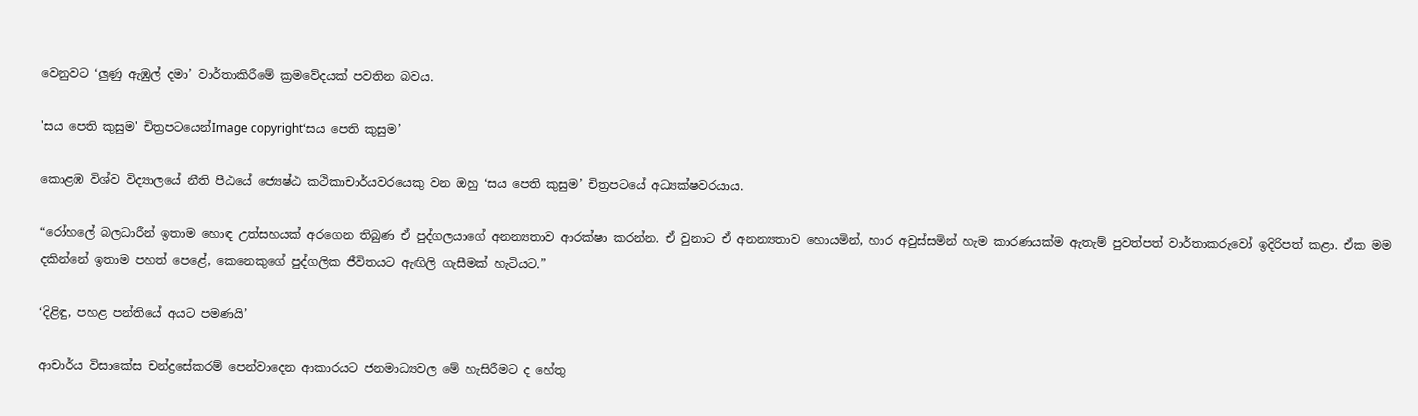වෙනුවට ‘ලුණු ඇඹුල් දමා’ වාර්තාකිරීමේ ක්‍රමවේදයක් පවතින බවය.

'සය පෙති කුසුම' චිත්‍රපටයෙන්Image copyright‘සය පෙති කුසුම’

කොළඹ විශ්ව විද්‍යාලයේ නීති පීඨයේ ජ්‍යෙෂ්ඨ කථිකාචාර්යවරයෙකු වන ඔහු ‘සය පෙති කුසුම’ චිත්‍රපටයේ අධ්‍යක්ෂවරයාය.

“රෝහලේ බලධාරීන් ඉතාම හොඳ උත්සහයක් අරගෙන තිබුණ ඒ පුද්ගලයාගේ අනන්‍යතාව ආරක්ෂා කරන්න. ඒ වුනාට ඒ අනන්‍යතාව හොයමින්, හාර අවුස්සමින් හැම කාරණයක්ම ඇතැම් පුවත්පත් වාර්තාකරුවෝ ඉදිරිපත් කළා. ඒක මම දකින්නේ ඉතාම පහත් පෙළේ, කෙනෙකුගේ පුද්ගලික ජීවිතයට ඇඟිලි ගැසීමක් හැටියට.”

‘දිළිඳු, පහළ පන්තියේ අයට පමණයි’

ආචාර්ය විසාකේස චන්ද්‍රසේකරම් පෙන්වාදෙන ආකාරයට ජනමාධ්‍යවල මේ හැසිරීමට ද හේතු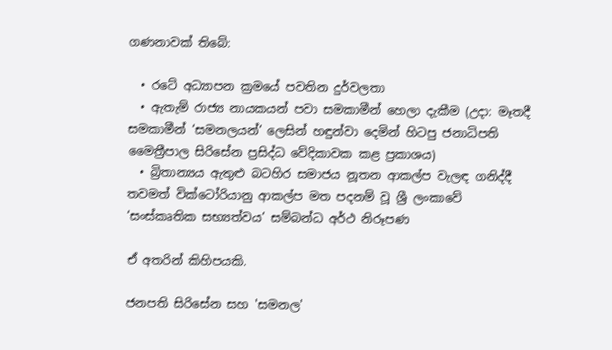ගණනාවක් තිබේ:

  • රටේ අධ්‍යාපන ක්‍රමයේ පවතින දුර්වලතා
  • ඇතැම් රාජ්‍ය නායකයන් පවා සමකාමීන් හෙලා දැකීම (උදා: මෑතදී සමකාමීන් ‘සමනලයන්’ ලෙසින් හඳුන්වා දෙමින් හිටපු ජනාධිපති මෛත්‍රීපාල සිරිසේන ප්‍රසිද්ධ වේදිකාවක කළ ප්‍රකාශය)
  • බ්‍රිතාන්‍යය ඇතුළු බටහිර සමාජය නූතන ආකල්ප වැලඳ ගනිද්දී තවමත් වික්ටෝරියානු ආකල්ප මත පදනම් වූ ශ්‍රී ලංකාවේ ‘සංස්කෘතික සභ්‍යත්වය’ සම්බන්ධ අර්ථ නිරූපණ

ඒ අතරින් කිහිපයකි.

ජනපති සිරිසේන සහ 'සමනල'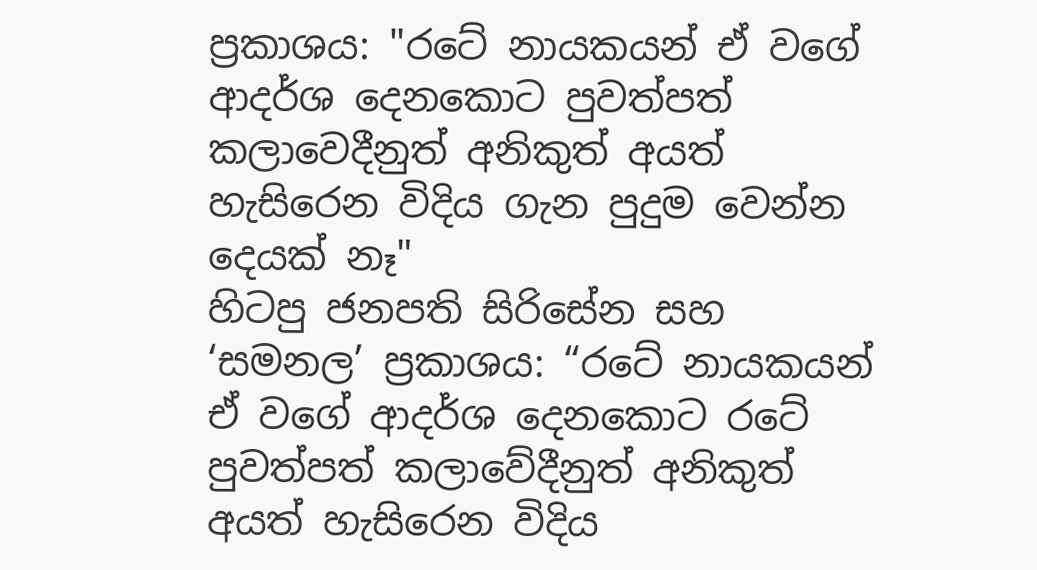ප්‍රකාශය: "රටේ නායකයන් ඒ වගේ ආදර්ශ දෙනකොට පුවත්පත් කලාවෙදීනුත් අනිකුත් අයත් හැසිරෙන විදිය ගැන පුදුම වෙන්න දෙයක් නෑ"
හිටපු ජනපති සිරිසේන සහ ‘සමනල’ ප්‍රකාශය: “රටේ නායකයන් ඒ වගේ ආදර්ශ දෙනකොට රටේ පුවත්පත් කලාවේදීනුත් අනිකුත් අයත් හැසිරෙන විදිය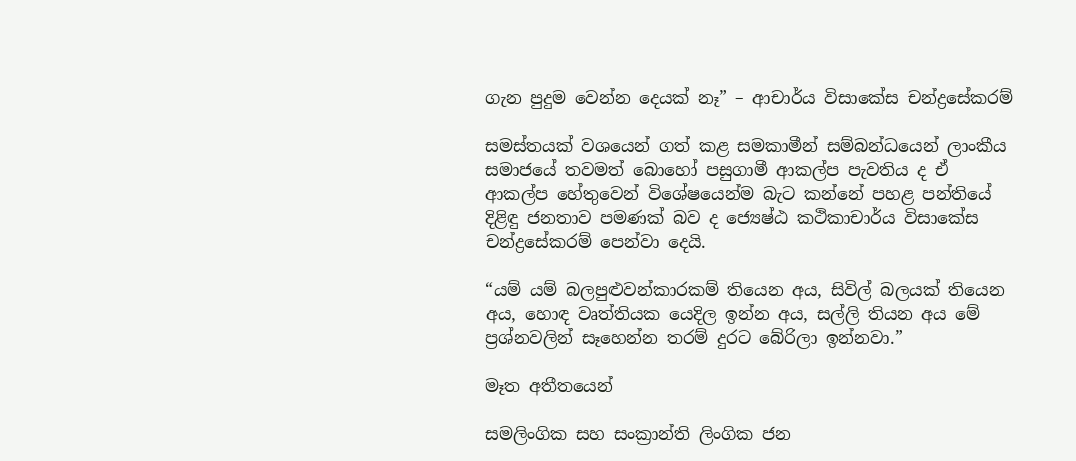ගැන පුදුම වෙන්න දෙයක් නෑ” – ආචාර්ය විසාකේස චන්ද්‍රසේකරම්

සමස්තයක් වශයෙන් ගත් කළ සමකාමීන් සම්බන්ධයෙන් ලාංකීය සමාජයේ තවමත් බොහෝ පසුගාමී ආකල්ප පැවතිය ද ඒ ආකල්ප හේතුවෙන් විශේෂයෙන්ම බැට කන්නේ පහළ පන්තියේ දිළිඳු ජනතාව පමණක් බව ද ජ්‍යෙෂ්ඨ කථිකාචාර්ය විසාකේස චන්ද්‍රසේකරම් පෙන්වා දෙයි.

“යම් යම් බලපුළුවන්කාරකම් තියෙන අය, සිවිල් බලයක් තියෙන අය, හොඳ වෘත්තියක යෙදිල ඉන්න අය, සල්ලි තියන අය මේ ප්‍රශ්නවලින් සෑහෙන්න තරම් දුරට බේරිලා ඉන්නවා.”

මෑත අතීතයෙන්

සමලිංගික සහ සංක්‍රාන්ති ලිංගික ජන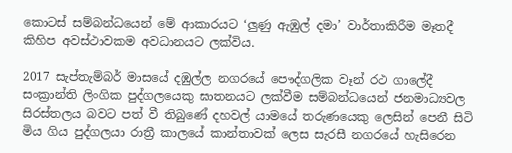කොටස් සම්බන්ධයෙන් මේ ආකාරයට ‘ලුණු ඇඹුල් දමා’ වාර්තාකිරීම මෑතදී කිහිප අවස්ථාවකම අවධානයට ලක්විය.

2017 සැප්තැම්බර් මාසයේ දඹුල්ල නගරයේ පෞද්ගලික වෑන් රථ ගාලේදී සංක්‍රාන්ති ලිංගික පුද්ගලයෙකු ඝාතනයට ලක්වීම සම්බන්ධයෙන් ජනමාධ්‍යවල සිරස්තලය බවට පත් වී තිබුණේ දහවල් යාමයේ තරුණයෙකු ලෙසින් පෙනී සිටි මිය ගිය පුද්ගලයා රාත්‍රී කාලයේ කාන්තාවක් ලෙස සැරසී නගරයේ හැසිරෙන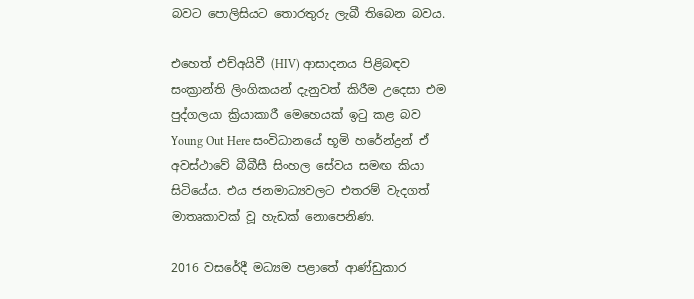බවට පොලිසියට තොරතුරු ලැබී තිබෙන බවය.

එහෙත් එච්අයිවී (HIV) ආසාදනය පිළිබඳව සංක්‍රාන්ති ලිංගිකයන් දැනුවත් කිරීම උදෙසා එම පුද්ගලයා ක්‍රියාකාරී මෙහෙයක් ඉටු කළ බව Young Out Here සංවිධානයේ භූමි හරේන්ද්‍රන් ඒ අවස්ථාවේ බීබීසී සිංහල සේවය සමඟ කියා සිටියේය. එය ජනමාධ්‍යවලට එතරම් වැදගත් මාතෘකාවක් වූ හැඩක් නොපෙනිණ.

2016 වසරේදී මධ්‍යම පළාතේ ආණ්ඩුකාර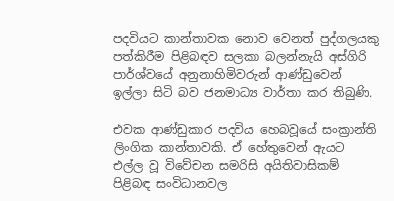පදවියට කාන්තාවක නොව වෙනත් පුද්ගලයකු පත්කිරීම පිළිබඳව සලකා බලන්නැයි අස්ගිරි පාර්ශ්වයේ අනුනාහිමිවරුන් ආණ්ඩුවෙන් ඉල්ලා සිටි බව ජනමාධ්‍ය වාර්තා කර තිබුණි.

එවක ආණ්ඩුකාර පදවිය හෙබවූයේ සංක්‍රාන්ති ලිංගික කාන්තාවකි. ඒ හේතුවෙන් ඇයට එල්ල වූ විවේචන සමරිසි අයිතිවාසිකම් පිළිබඳ සංවිධානවල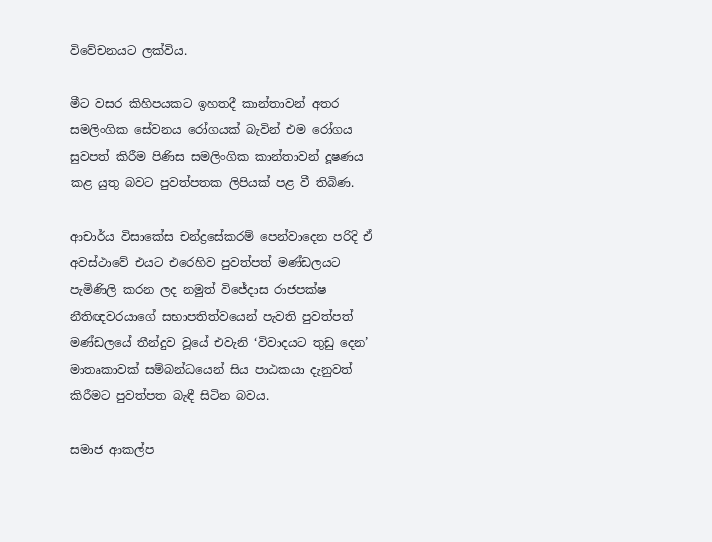විවේචනයට ලක්විය.

මීට වසර කිහිපයකට ඉහතදී කාන්තාවන් අතර සමලිංගික සේවනය රෝගයක් බැවින් එම රෝගය සුවපත් කිරීම පිණිස සමලිංගික කාන්තාවන් දූෂණය කළ යුතු බවට පුවත්පතක ලිපියක් පළ වී තිබිණ.

ආචාර්ය විසාකේස චන්ද්‍රසේකරම් පෙන්වාදෙන පරිදි ඒ අවස්ථාවේ එයට එරෙහිව පුවත්පත් මණ්ඩලයට පැමිණිලි කරන ලද නමුත් විජේදාස රාජපක්ෂ නීතිඥවරයාගේ සභාපතිත්වයෙන් පැවති පුවත්පත් මණ්ඩලයේ තීන්දුව වූයේ එවැනි ‘විවාදයට තුඩු දෙන’ මාතෘකාවක් සම්බන්ධයෙන් සිය පාඨකයා දැනුවත් කිරීමට පුවත්පත බැඳී සිටින බවය.

සමාජ ආකල්ප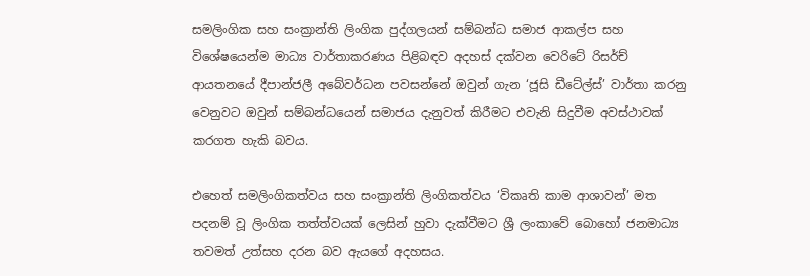සමලිංගික සහ සංක්‍රාන්ති ලිංගික පුද්ගලයන් සම්බන්ධ සමාජ ආකල්ප සහ විශේෂයෙන්ම මාධ්‍ය වාර්තාකරණය පිළිබඳව අදහස් දක්වන වෙරිටේ රිසර්ච් ආයතනයේ දීපාන්ජලී අබේවර්ධන පවසන්නේ ඔවුන් ගැන ‘ජූසි ඩීටේල්ස්’ වාර්තා කරනු වෙනුවට ඔවුන් සම්බන්ධයෙන් සමාජය දැනුවත් කිරීමට එවැනි සිදුවීම අවස්ථාවක් කරගත හැකි බවය.

එහෙත් සමලිංගිකත්වය සහ සංක්‍රාන්ති ලිංගිකත්වය ‘විකෘති කාම ආශාවන්’ මත පදනම් වූ ලිංගික තත්ත්වයක් ලෙසින් හුවා දැක්වීමට ශ්‍රී ලංකාවේ බොහෝ ජනමාධ්‍ය තවමත් උත්සහ දරන බව ඇයගේ අදහසය.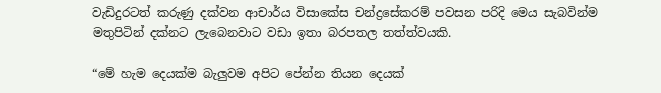වැඩිදුරටත් කරුණු දක්වන ආචාර්ය විසාකේස චන්ද්‍රසේකරම් පවසන පරිදි මෙය සැබවින්ම මතුපිටින් දක්නට ලැබෙනවාට වඩා ඉතා බරපතල තත්ත්වයකි.

“මේ හැම දෙයක්ම බැලුවම අපිට පේන්න තියන දෙයක්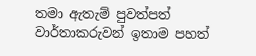තමා ඇතැම් පුවත්පත් වාර්තාකරුවන් ඉතාම පහත්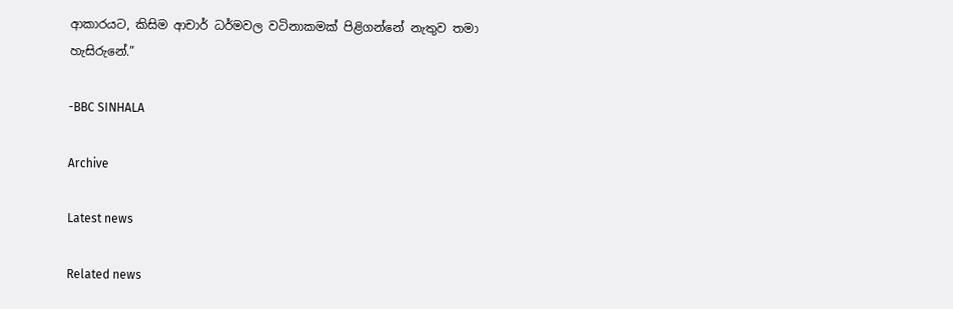ආකාරයට, කිසිම ආචාර් ධර්මවල වටිනාකමක් පිළිගන්නේ නැතුව තමා හැසිරුනේ.”

-BBC SINHALA

Archive

Latest news

Related news